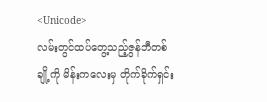<Unicode>
လမ်းတွင်ထပ်တွေ့သည့်ဇွန်ဘီတစ်ချို့ကို မိန်းကလေးမှ တိုက်ခိုက်ရှင်း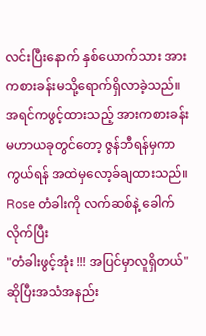လင်းပြီးနောက် နှစ်ယောက်သား အားကစားခန်းမသို့ရောက်ရှိလာခဲ့သည်။အရင်ကဖွင့်ထားသည့် အားကစားခန်းမဟာယခုတွင်တော့ ဇွန်ဘီရန်မှကာကွယ်ရန် အထဲမှလော့ခ်ချထားသည်။
Rose တံခါးကို လက်ဆစ်နဲ့ ခေါက်လိုက်ပြီး
"တံခါးဖွင့်အုံး !!! အပြင်မှာလူရှိတယ်"
ဆိုပြီးအသံအနည်း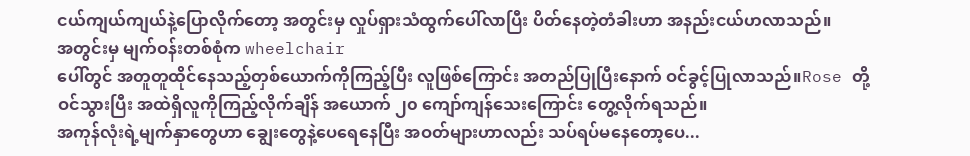ငယ်ကျယ်ကျယ်နဲ့ပြောလိုက်တော့ အတွင်းမှ လှုပ်ရှားသံထွက်ပေါ်လာပြီး ပိတ်နေတဲ့တံခါးဟာ အနည်းငယ်ဟလာသည်။
အတွင်းမှ မျက်ဝန်းတစ်စုံက wheelchair
ပေါ်တွင် အတူတူထိုင်နေသည့်တှစ်ယောက်ကိုကြည့်ပြီး လူဖြစ်ကြောင်း အတည်ပြုပြီးနောက် ဝင်ခွင့်ပြုလာသည်။Rose တို့ဝင်သွားပြီး အထဲရှိလူကိုကြည့်လိုက်ချိန် အယောက် ၂၀ ကျော်ကျန်သေးကြောင်း တွေ့လိုက်ရသည်။
အကုန်လုံးရဲ့မျက်နှာတွေဟာ ချွေးတွေနဲ့ပေရေနေပြီး အဝတ်များဟာလည်း သပ်ရပ်မနေတော့ပေ...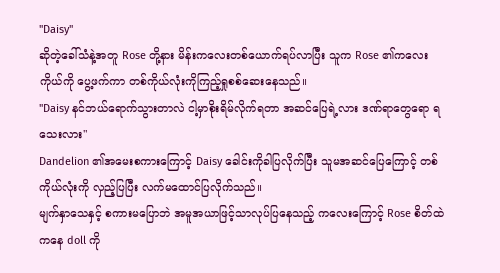"Daisy"
ဆိုတဲ့ခေါ်သံနဲ့အတူ Rose တို့နား မိန်းကလေးတစ်ယောက်ရပ်လာပြီး သူက Rose ၏ကလေးကိုယ်ကို ပွေ့ဖက်ကာ တစ်ကိုယ်လုံးကိုကြည့်ရှုစစ်ဆေးနေသည်။
"Daisy နင်ဘယ်ရောက်သွားတာလဲ ငါ့မှာစိုးရိမ်လိုက်ရတာ အဆင်ပြေရဲ့လား ဒဏ်ရာတွေရော ရသေးလား"
Dandelion ၏အမေးစကားကြောင့် Daisy ခေါင်းကိုခါပြလိုက်ပြီး သူမအဆင်ပြေကြောင့် တစ်ကိုယ်လုံးကို လှည့်ပြပြီး လက်မထောင်ပြလိုက်သည်။
မျက်နှာသေနှင့် စကားမပြောဘဲ အမူအယာဖြင့်သာလုပ်ပြနေသည့် ကလေးကြောင့် Rose စိတ်ထဲကနေ doll ကို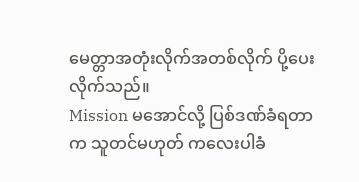မေတ္တာအတုံးလိုက်အတစ်လိုက် ပို့ပေးလိုက်သည်။
Mission မအောင်လို့ ပြစ်ဒဏ်ခံရတာက သူတင်မဟုတ် ကလေးပါခံ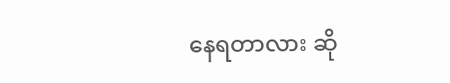နေရတာလား ဆို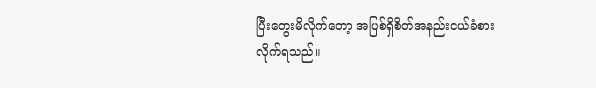ပြီးတွေးမိလိုက်တော့ အပြစ်ရှိစိတ်အနည်းငယ်ခံစားလိုက်ရသည်။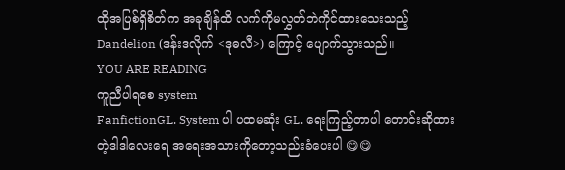ထိုအပြစ်ရှိစိတ်က အခုချိန်ထိ လက်ကိုမလွှတ်ဘဲကိုင်ထားသေးသည့် Dandelion (ဒန်းဒလိုက် <ဒုဓလီ>) ကြောင့် ပျောက်သွားသည်။
YOU ARE READING
ကူညီပါရစေ system
FanfictionGL. System ပါ ပထမဆုံး GL. ရေးကြည့်တာပါ တောင်းဆိုထားတဲ့ဒါဒါလေးရေ အရေးအသားကိုတော့သည်းခံပေးပါ 😋😋